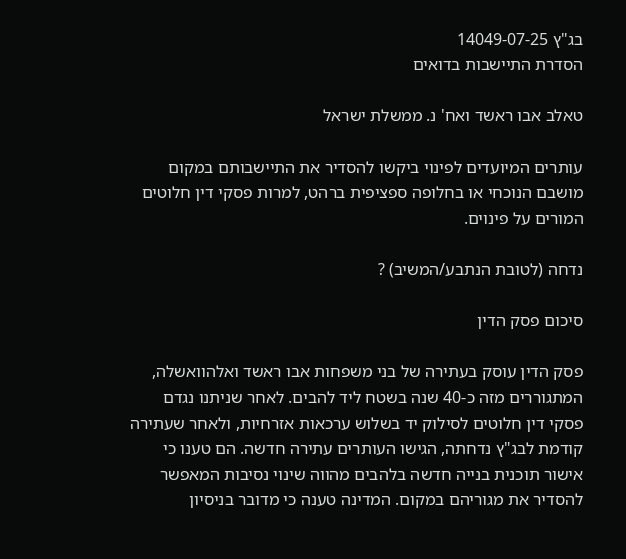בג"ץ 14049-07-25
הסדרת התיישבות בדואים

טאלב אבו ראשד ואח' נ. ממשלת ישראל

עותרים המיועדים לפינוי ביקשו להסדיר את התיישבותם במקום מושבם הנוכחי או בחלופה ספציפית ברהט, למרות פסקי דין חלוטים המורים על פינוים.

נדחה (לטובת הנתבע/המשיב) ?

סיכום פסק הדין

פסק הדין עוסק בעתירה של בני משפחות אבו ראשד ואלהוואשלה, המתגוררים מזה כ-40 שנה בשטח ליד להבים. לאחר שניתנו נגדם פסקי דין חלוטים לסילוק יד בשלוש ערכאות אזרחיות, ולאחר שעתירה קודמת לבג"ץ נדחתה, הגישו העותרים עתירה חדשה. הם טענו כי אישור תוכנית בנייה חדשה בלהבים מהווה שינוי נסיבות המאפשר להסדיר את מגוריהם במקום. המדינה טענה כי מדובר בניסיון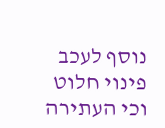נוסף לעכב פינוי חלוט וכי העתירה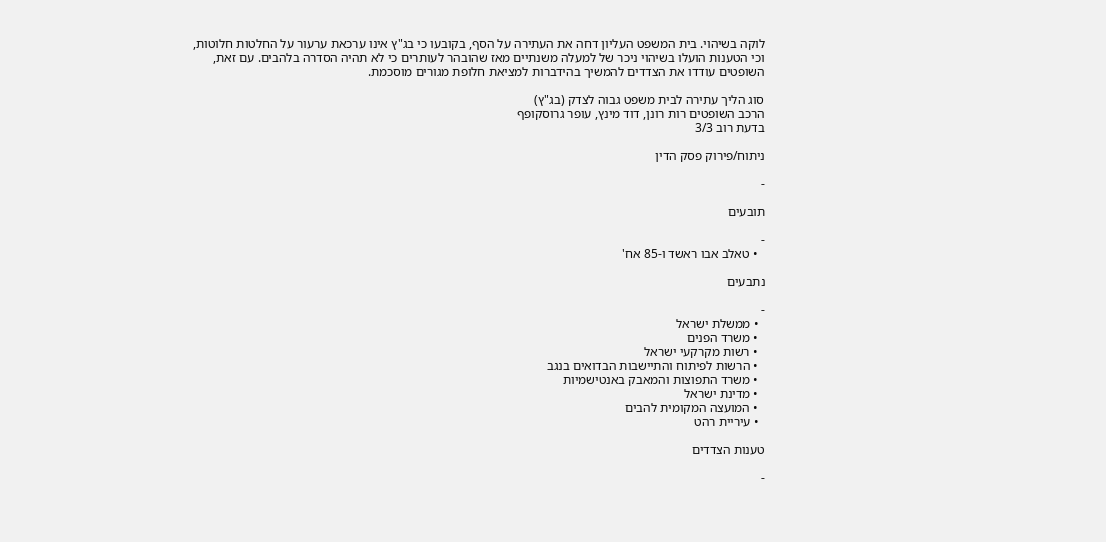לוקה בשיהוי. בית המשפט העליון דחה את העתירה על הסף, בקובעו כי בג"ץ אינו ערכאת ערעור על החלטות חלוטות, וכי הטענות הועלו בשיהוי ניכר של למעלה משנתיים מאז שהובהר לעותרים כי לא תהיה הסדרה בלהבים. עם זאת, השופטים עודדו את הצדדים להמשיך בהידברות למציאת חלופת מגורים מוסכמת.

סוג הליך עתירה לבית משפט גבוה לצדק (בג"ץ)
הרכב השופטים רות רונן, דוד מינץ, עופר גרוסקופף
בדעת רוב 3/3

ניתוח/פירוק פסק הדין

-

תובעים

-
  • טאלב אבו ראשד ו-85 אח'

נתבעים

-
  • ממשלת ישראל
  • משרד הפנים
  • רשות מקרקעי ישראל
  • הרשות לפיתוח והתיישבות הבדואים בנגב
  • משרד התפוצות והמאבק באנטישמיות
  • מדינת ישראל
  • המועצה המקומית להבים
  • עיריית רהט

טענות הצדדים

-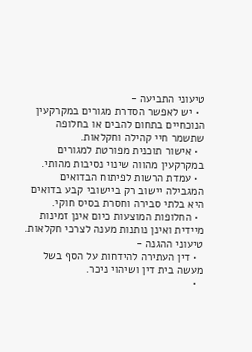טיעוני התביעה -
  • יש לאפשר הסדרת מגורים במקרקעין הנוכחיים בתחום להבים או בחלופה שתשמר חיי קהילה וחקלאות.
  • אישור תוכנית מפורטת למגורים במקרקעין מהווה שינוי נסיבות מהותי.
  • עמדת הרשות לפיתוח הבדואים המגבילה יישוב רק ביישובי קבע בדואים היא בלתי סבירה וחסרת בסיס חוקי.
  • החלופות המוצעות כיום אינן זמינות מיידית ואינן נותנות מענה לצרכי חקלאות.
טיעוני ההגנה -
  • דין העתירה להידחות על הסף בשל מעשה בית דין ושיהוי ניכר.
  •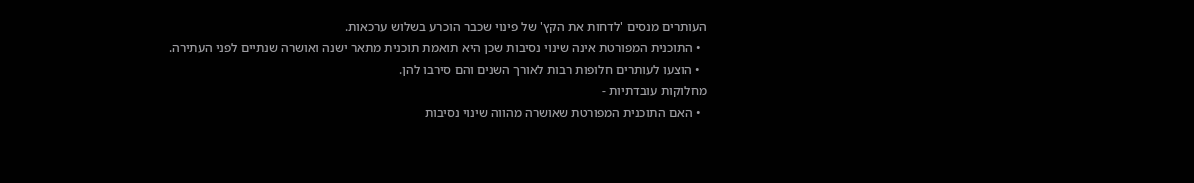העותרים מנסים 'לדחות את הקץ' של פינוי שכבר הוכרע בשלוש ערכאות.
  • התוכנית המפורטת אינה שינוי נסיבות שכן היא תואמת תוכנית מתאר ישנה ואושרה שנתיים לפני העתירה.
  • הוצעו לעותרים חלופות רבות לאורך השנים והם סירבו להן.
מחלוקות עובדתיות -
  • האם התוכנית המפורטת שאושרה מהווה שינוי נסיבות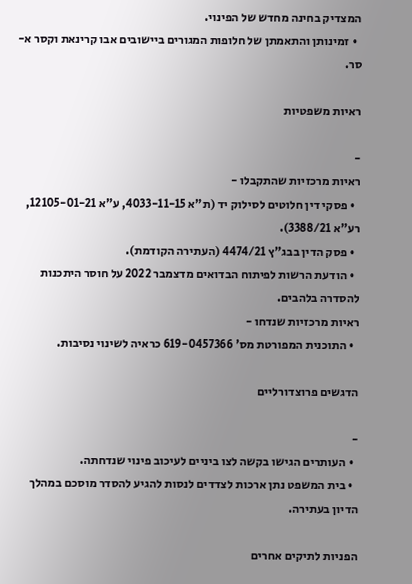המצדיק בחינה מחדש של הפינוי.
  • זמינותן והתאמתן של חלופות המגורים ביישובים אבו קרינאת וקסר א-סר.

ראיות משפטיות

-
ראיות מרכזיות שהתקבלו -
  • פסקי דין חלוטים לסילוק יד (ת"א 4033-11-15, ע"א 12105-01-21, רע"א 3388/21).
  • פסק הדין בבג"ץ 4474/21 (העתירה הקודמת).
  • הודעת הרשות לפיתוח הבדואים מדצמבר 2022 על חוסר היתכנות להסדרה בלהבים.
ראיות מרכזיות שנדחו -
  • התוכנית המפורטת מס' 619-0457366 כראיה לשינוי נסיבות.

הדגשים פרוצדורליים

-
  • העותרים הגישו בקשה לצו ביניים לעיכוב פינוי שנדחתה.
  • בית המשפט נתן ארכות לצדדים לנסות להגיע להסדר מוסכם במהלך הדיון בעתירה.

הפניות לתיקים אחרים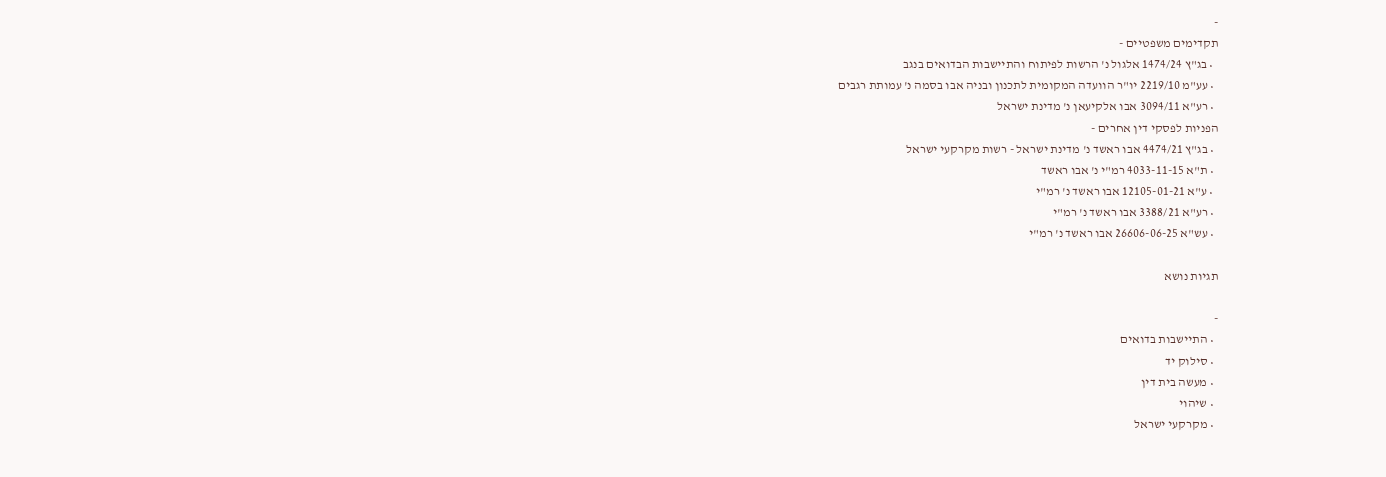-
תקדימים משפטיים -
  • בג"ץ 1474/24 אלגול נ' הרשות לפיתוח והתיישבות הבדואים בנגב
  • עע"מ 2219/10 יו"ר הוועדה המקומית לתכנון ובניה אבו בסמה נ' עמותת רגבים
  • רע"א 3094/11 אבו אלקיעאן נ' מדינת ישראל
הפניות לפסקי דין אחרים -
  • בג"ץ 4474/21 אבו ראשד נ' מדינת ישראל - רשות מקרקעי ישראל
  • ת"א 4033-11-15 רמ"י נ' אבו ראשד
  • ע"א 12105-01-21 אבו ראשד נ' רמ"י
  • רע"א 3388/21 אבו ראשד נ' רמ"י
  • עש"א 26606-06-25 אבו ראשד נ' רמ"י

תגיות נושא

-
  • התיישבות בדואים
  • סילוק יד
  • מעשה בית דין
  • שיהוי
  • מקרקעי ישראל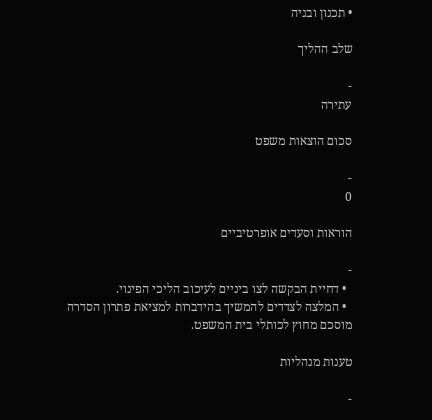• תכנון ובניה

שלב ההליך

-
עתירה

סכום הוצאות משפט

-
0

הוראות וסעדים אופרטיביים

-
  • דחיית הבקשה לצו ביניים לעיכוב הליכי הפינוי.
  • המלצה לצדדים להמשיך בהידברות למציאת פתרון הסדרה מוסכם מחוץ לכותלי בית המשפט.

טענות מנהליות

-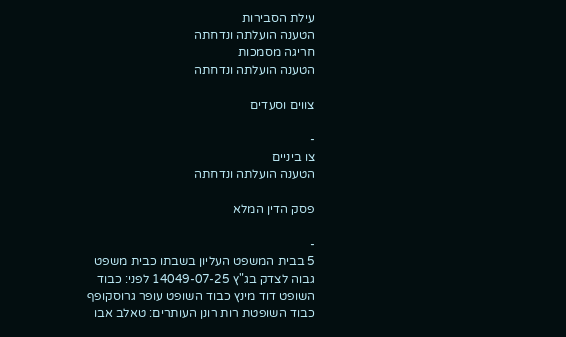עילת הסבירות
הטענה הועלתה ונדחתה
חריגה מסמכות
הטענה הועלתה ונדחתה

צווים וסעדים

-
צו ביניים
הטענה הועלתה ונדחתה

פסק הדין המלא

-
5 בבית המשפט העליון בשבתו כבית משפט גבוה לצדק בג"ץ 14049-07-25 לפני: כבוד השופט דוד מינץ כבוד השופט עופר גרוסקופף כבוד השופטת רות רונן העותרים: טאלב אבו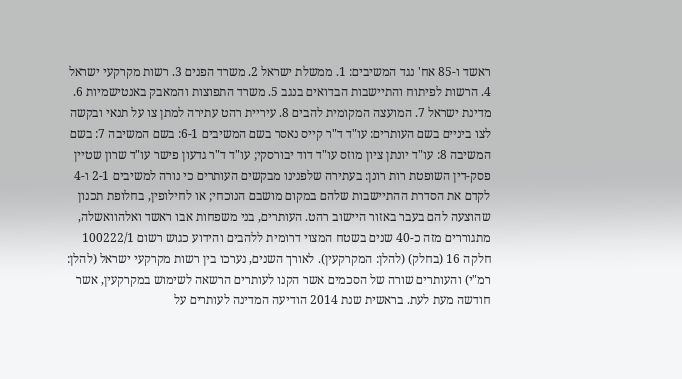ראשד ו-85 אח' נגד המשיבים: 1. ממשלת ישראל 2. משרד הפנים 3. רשות מקרקעי ישראל 4. הרשות לפיתוח והתיישבות הבדואים בנגב 5. משרד התפוצות והמאבק באנטישמיות 6. מדינת ישראל 7. המועצה המקומית להבים 8. עיריית רהט עתירה למתן צו על תנאי ובקשה לצו ביניים בשם העותרים: עו"ד ד"ר קייס נאסר בשם המשיבים 6-1: בשם המשיבה 7: בשם המשיבה 8: עו"ד יונתן ציון מוזס עו"ד דוד יבורסקי; עו"ד ד"ר גדעון פישר עו"ד שרון שטיין פסק-דין השופטת רות רונן: בעתירה שלפנינו מבקשים העותרים כי נורה למשיבים 2-1 ו-4 לקדם את הסדרת ההתיישבות שלהם במקום מושבם הנוכחי; או לחילופין, בחלופת תכנון שהוצעה להם בעבר באזור היישוב רהט. העותרים, בני משפחות אבו ראשד ואלהוואשלה, מתגוררים מזה כ-40 שנים בשטח המצוי דרומית ללהבים והידוע כגוש רשום 100222/1 חלקה 16 (בחלק) (להלן: המקרקעין). לאורך השנים, נערכו בין רשות מקרקעי ישראל (להלן: רמ"י) והעותרים שורה של הסכמים אשר הקנו לעותרים הרשאה לשימוש במקרקעין, אשר חודשה מעת לעת. בראשית שנת 2014 הודיעה המדינה לעותרים על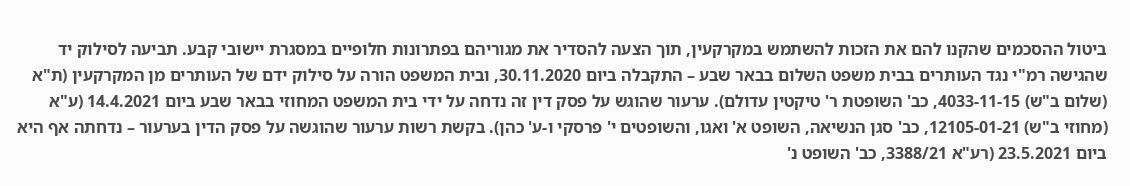ביטול ההסכמים שהקנו להם את הזכות להשתמש במקרקעין, תוך הצעה להסדיר את מגוריהם בפתרונות חלופיים במסגרת יישובי קבע. תביעה לסילוק יד שהגישה רמ"י נגד העותרים בבית משפט השלום בבאר שבע – התקבלה ביום 30.11.2020, ובית המשפט הורה על סילוק ידם של העותרים מן המקרקעין (ת"א (שלום ב"ש) 4033-11-15, כב' השופטת ר' טיקטין עדולם). ערעור שהוגש על פסק דין זה נדחה על ידי בית המשפט המחוזי בבאר שבע ביום 14.4.2021 (ע"א (מחוזי ב"ש) 12105-01-21, כב' סגן הנשיאה, השופט א' ואגו, והשופטים י' פרסקי ו-ע' כהן). בקשת רשות ערעור שהוגשה על פסק הדין בערעור – נדחתה אף היא ביום 23.5.2021 (רע"א 3388/21, כב' השופט נ'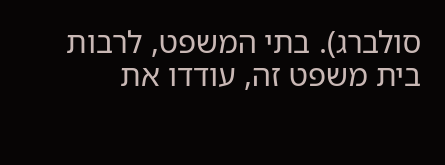סולברג). בתי המשפט, לרבות בית משפט זה, עודדו את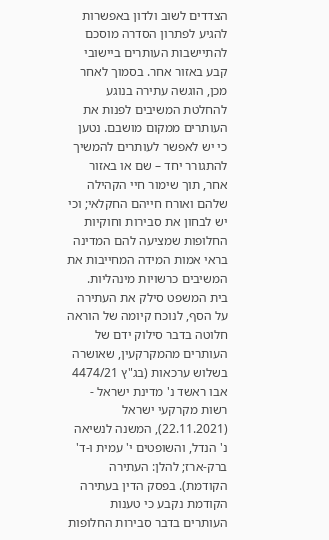הצדדים לשוב ולדון באפשרות להגיע לפתרון הסדרה מוסכם להתיישבות העותרים ביישובי קבע באזור אחר. בסמוך לאחר מכן, הוגשה עתירה בנוגע להחלטת המשיבים לפנות את העותרים ממקום מושבם. נטען כי יש לאפשר לעותרים להמשיך להתגורר יחד – שם או באזור אחר, תוך שימור חיי הקהילה שלהם ואורח חייהם החקלאי; וכי יש לבחון את סבירות וחוקיות החלופות שמציעה להם המדינה בראי אמות המידה המחייבות את המשיבים כרשויות מינהליות. בית המשפט סילק את העתירה על הסף, לנוכח קיומה של הוראה חלוטה בדבר סילוק ידם של העותרים מהמקרקעין, שאושרה בשלוש ערכאות (בג"ץ 4474/21 אבו ראשד נ' מדינת ישראל - רשות מקרקעי ישראל (22.11.2021), המשנה לנשיאה נ' הנדל, והשופטים י' עמית ו-ד' ברק-ארז; להלן: העתירה הקודמת). בפסק הדין בעתירה הקודמת נקבע כי טענות העותרים בדבר סבירות החלופות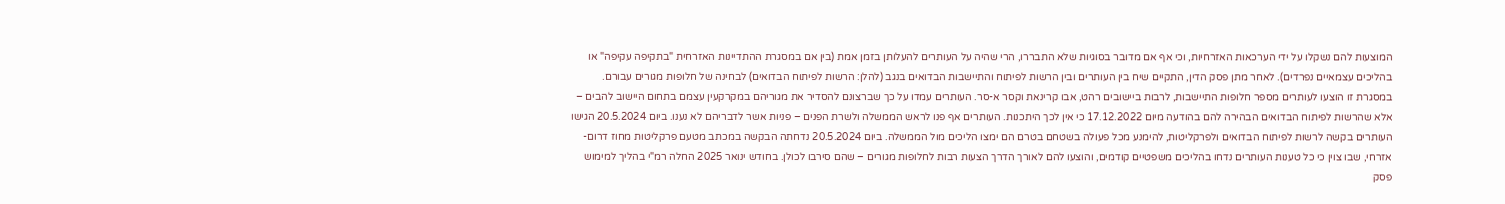המוצעות להם נשקלו על ידי הערכאות האזרחיות, וכי אף אם מדובר בסוגיות שלא התבררו, הרי שהיה על העותרים להעלותן בזמן אמת (בין אם במסגרת ההתדיינות האזרחית "בתקיפה עקיפה" או בהליכים עצמאיים נפרדים). לאחר מתן פסק הדין, התקיים שיח בין העותרים ובין הרשות לפיתוח והתיישבות הבדואים בנגב (להלן: הרשות לפיתוח הבדואים) לבחינה של חלופות מגורים עבורם. במסגרת זו הוצעו לעותרים מספר חלופות התיישבות, לרבות ביישובים רהט, אבו קרינאת וקסר א-סר. העותרים עמדו על כך שברצונם להסדיר את מגוריהם במקרקעין עצמם בתחום היישוב להבים – אלא שהרשות לפיתוח הבדואים הבהירה להם בהודעה מיום 17.12.2022 כי אין לכך היתכנות. העותרים אף פנו לראש הממשלה ולשרת הפנים – פניות אשר לדבריהם לא נענו. ביום 20.5.2024 הגישו העותרים בקשה לרשות לפיתוח הבדואים ולפרקליטות, להימנע מכל פעולה בשטחם בטרם הם ימצו הליכים מול הממשלה. ביום 20.5.2024 נדחתה הבקשה במכתב מטעם פרקליטות מחוז דרום-אזרחי, שבו צוין כי כל טענות העותרים נדחו בהליכים משפטיים קודמים, והוצעו להם לאורך הדרך הצעות רבות לחלופות מגורים – שהם סירבו לכולן. בחודש ינואר 2025 החלה רמ"י בהליך למימוש פסק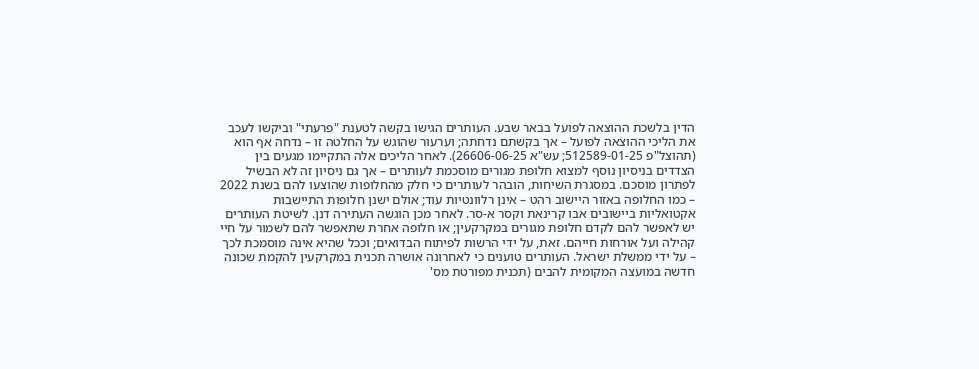הדין בלשכת ההוצאה לפועל בבאר שבע. העותרים הגישו בקשה לטענת "פרעתי" וביקשו לעכב את הליכי ההוצאה לפועל – אך בקשתם נדחתה; וערעור שהוגש על החלטה זו – נדחה אף הוא (תהוצל"פ 512589-01-25; עש"א 26606-06-25). לאחר הליכים אלה התקיימו מגעים בין הצדדים בניסיון נוסף למצוא חלופת מגורים מוסכמת לעותרים – אך גם ניסיון זה לא הבשיל לפתרון מוסכם. במסגרת השיחות, הובהר לעותרים כי חלק מהחלופות שהוצעו להם בשנת 2022 – כמו החלופה באזור היישוב רהט – אינן רלוונטיות עוד; אולם ישנן חלופות התיישבות אקטואליות ביישובים אבו קרינאת וקסר א-סר. לאחר מכן הוגשה העתירה דנן. לשיטת העותרים יש לאפשר להם לקדם חלופת מגורים במקרקעין; או חלופה אחרת שתאפשר להם לשמור על חיי קהילה ועל אורחות חייהם. זאת, על ידי הרשות לפיתוח הבדואים; וככל שהיא אינה מוסמכת לכך – על ידי ממשלת ישראל. העותרים טוענים כי לאחרונה אושרה תכנית במקרקעין להקמת שכונה חדשה במועצה המקומית להבים (תכנית מפורטת מס'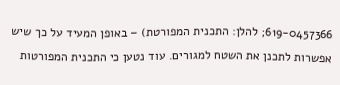619-0457366; להלן: התכנית המפורטת) – באופן המעיד על כך שיש אפשרות לתכנן את השטח למגורים. עוד נטען כי התכנית המפורטות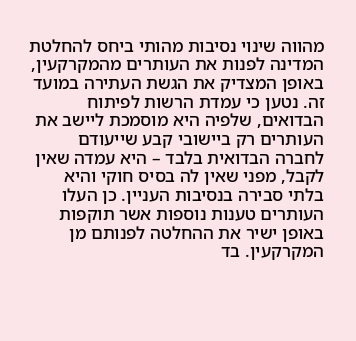מהווה שינוי נסיבות מהותי ביחס להחלטת המדינה לפנות את העותרים מהמקרקעין, באופן המצדיק את הגשת העתירה במועד זה. נטען כי עמדת הרשות לפיתוח הבדואים, שלפיה היא מוסמכת ליישב את העותרים רק ביישובי קבע שייעודם לחברה הבדואית בלבד – היא עמדה שאין לקבל, מפני שאין לה בסיס חוקי והיא בלתי סבירה בנסיבות העניין. כן העלו העותרים טענות נוספות אשר תוקפות באופן ישיר את ההחלטה לפנותם מן המקרקעין. בד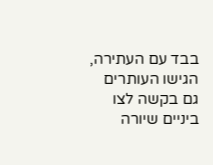בבד עם העתירה, הגישו העותרים גם בקשה לצו ביניים שיורה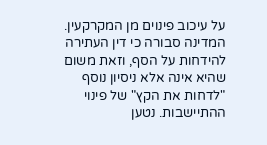על עיכוב פינוים מן המקרקעין. המדינה סבורה כי דין העתירה להידחות על הסף, וזאת משום שהיא אינה אלא ניסיון נוסף "לדחות את הקץ" של פינוי ההתיישבות. נטען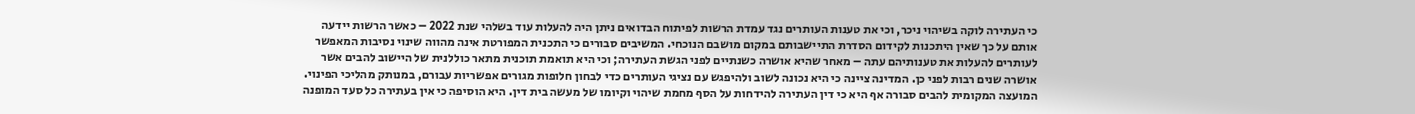כי העתירה לוקה בשיהוי ניכר, וכי את טענות העותרים נגד עמדת הרשות לפיתוח הבדואים ניתן היה להעלות עוד בשלהי שנת 2022 – כאשר הרשות יידעה אותם על כך שאין היתכנות לקידום הסדרת התיישבותם במקום מושבם הנוכחי. המשיבים סבורים כי התכנית המפורטת אינה מהווה שינוי נסיבות המאפשר לעותרים להעלות את טענותיהם עתה – מאחר שהיא אושרה כשנתיים לפני הגשת העתירה; וכי היא תואמת תוכנית מתאר כוללנית של היישוב להבים אשר אושרה שנים רבות לפני כן. המדינה ציינה כי היא נכונה לשוב ולהיפגש עם נציגי העותרים כדי לבחון חלופות מגורים אפשריות עבורם, במנותק מהליכי הפינוי. המועצה המקומית להבים סבורה אף היא כי דין העתירה להידחות על הסף מחמת שיהוי וקיומו של מעשה בית דין. היא הוסיפה כי אין בעתירה כל סעד המופנה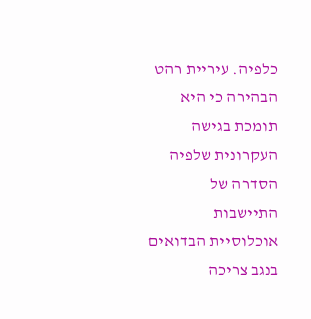כלפיה. עיריית רהט הבהירה כי היא תומכת בגישה העקרונית שלפיה הסדרה של התיישבות אוכלוסיית הבדואים בנגב צריכה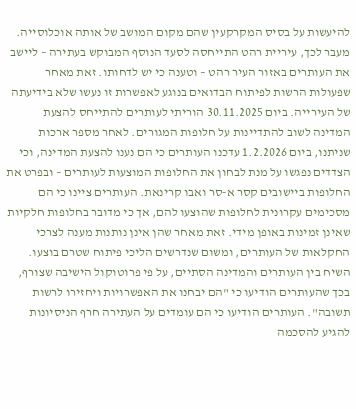להיעשות על בסיס המקרקעין שהם מקום המושב של אותה אוכלוסייה. מעבר לכך, עיריית רהט התייחסה לסעד הנוסף המבוקש בעתירה – ליישב את העותרים באזור העיר רהט – וטענה כי יש לדחותו. זאת מאחר שפעולות הרשות לפיתוח הבדואים בנוגע לאפשרות זו נעשו שלא בידיעתה של העירייה. ביום 30.11.2025 הוריתי לעותרים להתייחס להצעת המדינה לשוב להתדיינות על חלופות המגורים. לאחר מספר ארכות שניתנו, ביום 1.2.2026 עדכנו העותרים כי הם נענו להצעת המדינה, וכי הצדדים נפגשו על מנת לבחון את החלופות המוצעות לעותרים – ובפרט את החלופות ביישובים קסר א-סר ואבו קרינאת. העותרים ציינו כי הם מסכימים עקרונית לחלופות שהוצעו להם, אך כי מדובר בחלופות חלקיות שאינן זמינות באופן מידי. זאת מאחר שהן אינן נותנות מענה לצרכי החקלאות של העותרים, ומשום שנדרשים הליכי פיתוח שטרם בוצעו. השיח בין העותרים והמדינה הסתיים, על פי פרוטוקול הישיבה שצורף, בכך שהעותרים הודיעו כי "הם יבחנו את האפשרויות ויחזירו לרשות תשובה". העותרים הודיעו כי הם עומדים על העתירה חרף הניסיונות להגיע להסכמה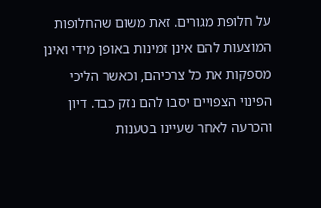על חלופת מגורים. זאת משום שהחלופות המוצעות להם אינן זמינות באופן מידי ואינן מספקות את כל צרכיהם, וכאשר הליכי הפינוי הצפויים יסבו להם נזק כבד. דיון והכרעה לאחר שעיינו בטענות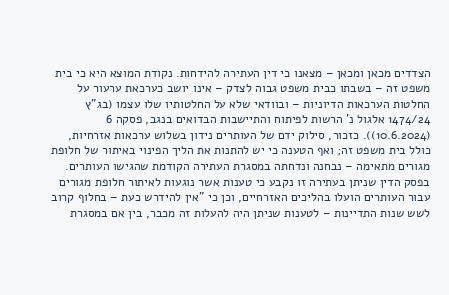הצדדים מכאן ומכאן – מצאנו כי דין העתירה להידחות. נקודת המוצא היא כי בית משפט זה – בשבתו כבית משפט גבוה לצדק – אינו יושב כערכאת ערעור על החלטות הערכאות הדיוניות – ובוודאי שלא על החלטותיו שלו עצמו (בג"ץ 1474/24 אלגול נ' הרשות לפיתוח והתיישבות הבדואים בנגב, פסקה 6 (10.6.2024)). כזכור, סילוק ידם של העותרים נידון בשלוש ערכאות אזרחיות, כולל בית משפט זה; ואף הטענה כי יש להתנות את הליך הפינוי באיתור של חלופת מגורים מתאימה – נבחנה ונדחתה במסגרת העתירה הקודמת שהגישו העותרים. בפסק הדין שניתן בעתירה זו נקבע כי טענות אשר נוגעות לאיתור חלופת מגורים עבור העותרים הועלו בהליכים האזרחיים, וכן כי "אין להידרש כעת – בחלוף קרוב לשש שנות התדיינות – לטענות שניתן היה להעלות זה מכבר, בין אם במסגרת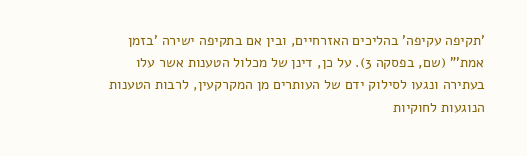'תקיפה עקיפה' בהליכים האזרחיים, ובין אם בתקיפה ישירה 'בזמן אמת'" (שם, בפסקה 3). על כן, דינן של מכלול הטענות אשר עלו בעתירה ונגעו לסילוק ידם של העותרים מן המקרקעין, לרבות הטענות הנוגעות לחוקיות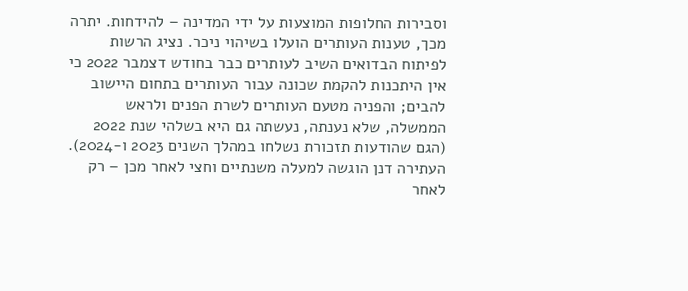וסבירות החלופות המוצעות על ידי המדינה – להידחות. יתרה מכך, טענות העותרים הועלו בשיהוי ניכר. נציג הרשות לפיתוח הבדואים השיב לעותרים כבר בחודש דצמבר 2022 כי אין היתכנות להקמת שכונה עבור העותרים בתחום היישוב להבים; והפניה מטעם העותרים לשרת הפנים ולראש הממשלה, שלא נענתה, נעשתה גם היא בשלהי שנת 2022 (הגם שהודעות תזכורת נשלחו במהלך השנים 2023 ו-2024). העתירה דנן הוגשה למעלה משנתיים וחצי לאחר מכן – רק לאחר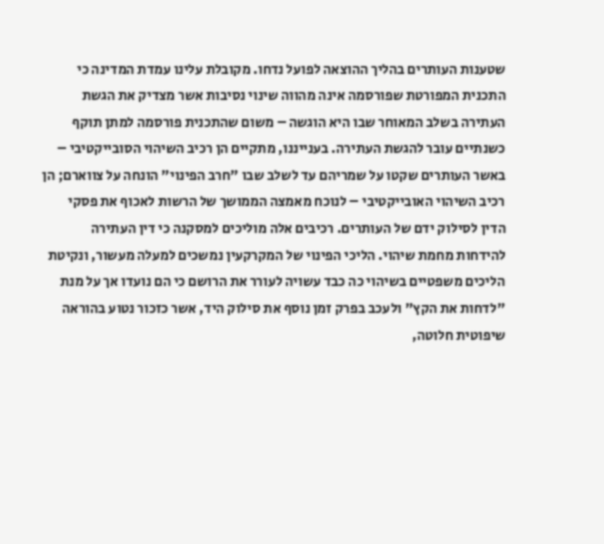שטענות העותרים בהליך ההוצאה לפועל נדחו. מקובלת עלינו עמדת המדינה כי התכנית המפורטת שפורסמה אינה מהווה שינוי נסיבות אשר מצדיק את הגשת העתירה בשלב המאוחר שבו היא הוגשה – משום שהתכנית פורסמה למתן תוקף כשנתיים עובר להגשת העתירה. בענייננו, מתקיים הן רכיב השיהוי הסובייקטיבי – באשר העותרים שקטו על שמריהם עד לשלב שבו "חרב הפינוי" הונחה על צווארם; הן רכיב השיהוי האובייקטיבי – לנוכח מאמצה הממושך של הרשות לאכוף את פסקי הדין לסילוק ידם של העותרים. רכיבים אלה מוליכים למסקנה כי דין העתירה להידחות מחמת שיהוי. הליכי הפינוי של המקרקעין נמשכים למעלה מעשור, ונקיטת הליכים משפטיים בשיהוי כה כבד עשויה לעורר את הרושם כי הם נועדו אך על מנת "לדחות את הקץ" ולעכב בפרק זמן נוסף את סילוק היד, אשר כזכור נטוע בהוראה שיפוטית חלוטה,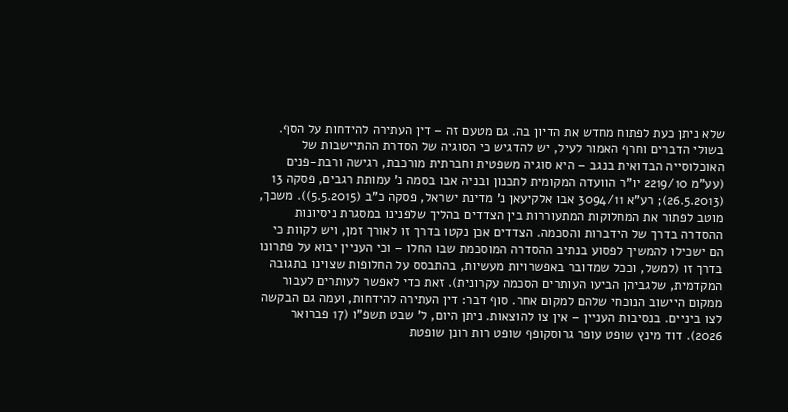שלא ניתן כעת לפתוח מחדש את הדיון בה. גם מטעם זה – דין העתירה להידחות על הסף. בשולי הדברים וחרף האמור לעיל, יש להדגיש כי הסוגיה של הסדרת ההתיישבות של האוכלוסייה הבדואית בנגב – היא סוגיה משפטית וחברתית מורכבת, רגישה ורבת-פנים (עע"מ 2219/10 יו"ר הוועדה המקומית לתכנון ובניה אבו בסמה נ' עמותת רגבים, פסקה 13 (26.5.2013); רע"א 3094/11 אבו אלקיעאן נ' מדינת ישראל, פסקה כ"ב (5.5.2015)). משכך, מוטב לפתור את המחלוקות המתעוררות בין הצדדים בהליך שלפנינו במסגרת ניסיונות ההסדרה בדרך של הידברות והסכמה. הצדדים אכן נקטו בדרך זו לאורך זמן, ויש לקוות כי הם ישכילו להמשיך לפסוע בנתיב ההסדרה המוסכמת שבו החלו – וכי העניין יבוא על פתרונו בדרך זו (למשל, וככל שמדובר באפשרויות מעשיות, בהתבסס על החלופות שצוינו בתגובה המקדמית, שלגביהן הביעו העותרים הסכמה עקרונית). זאת כדי לאפשר לעותרים לעבור ממקום היישוב הנוכחי שלהם למקום אחר. סוף דבר: דין העתירה להידחות, ועמה גם הבקשה לצו ביניים. בנסיבות העניין – אין צו להוצאות. ניתן היום, ל' שבט תשפ"ו (17 פברואר 2026). דוד מינץ שופט עופר גרוסקופף שופט רות רונן שופטת